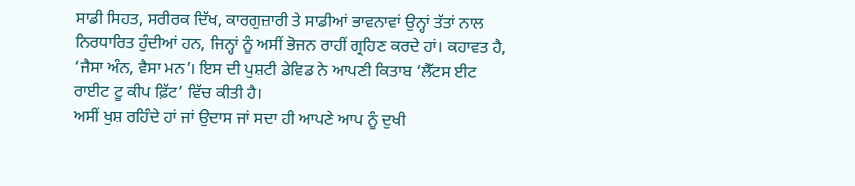ਸਾਡੀ ਸਿਹਤ, ਸਰੀਰਕ ਦਿੱਖ, ਕਾਰਗੁਜ਼ਾਰੀ ਤੇ ਸਾਡੀਆਂ ਭਾਵਨਾਵਾਂ ਉਨ੍ਹਾਂ ਤੱਤਾਂ ਨਾਲ ਨਿਰਧਾਰਿਤ ਹੁੰਦੀਆਂ ਹਨ, ਜਿਨ੍ਹਾਂ ਨੂੰ ਅਸੀਂ ਭੋਜਨ ਰਾਹੀਂ ਗ੍ਰਹਿਣ ਕਰਦੇ ਹਾਂ। ਕਹਾਵਤ ਹੈ, ‘ਜੈਸਾ ਅੰਨ, ਵੈਸਾ ਮਨ’। ਇਸ ਦੀ ਪੁਸ਼ਟੀ ਡੇਵਿਡ ਨੇ ਆਪਣੀ ਕਿਤਾਬ ‘ਲੈੱਟਸ ਈਟ ਰਾਈਟ ਟੂ ਕੀਪ ਫ਼ਿੱਟ’ ਵਿੱਚ ਕੀਤੀ ਹੈ।
ਅਸੀਂ ਖੁਸ਼ ਰਹਿੰਦੇ ਹਾਂ ਜਾਂ ਉਦਾਸ ਜਾਂ ਸਦਾ ਹੀ ਆਪਣੇ ਆਪ ਨੂੰ ਦੁਖੀ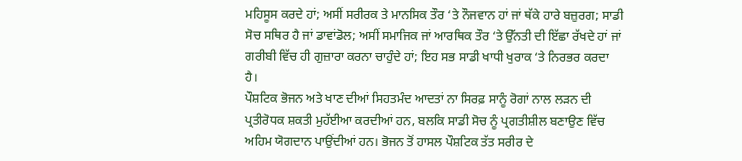ਮਹਿਸੂਸ ਕਰਦੇ ਹਾਂ; ਅਸੀਂ ਸਰੀਰਕ ਤੇ ਮਾਨਸਿਕ ਤੌਰ ‘ਤੇ ਨੌਜਵਾਨ ਹਾਂ ਜਾਂ ਥੱਕੇ ਹਾਰੇ ਬਜ਼ੁਰਗ; ਸਾਡੀ ਸੋਚ ਸਥਿਰ ਹੈ ਜਾਂ ਡਾਵਾਂਡੋਲ; ਅਸੀਂ ਸਮਾਜਿਕ ਜਾਂ ਆਰਥਿਕ ਤੌਰ ‘ਤੇ ਉੱਨਤੀ ਦੀ ਇੱਛਾ ਰੱਖਦੇ ਹਾਂ ਜਾਂ ਗਰੀਬੀ ਵਿੱਚ ਹੀ ਗੁਜ਼ਾਰਾ ਕਰਨਾ ਚਾਹੁੰਦੇ ਹਾਂ; ਇਹ ਸਭ ਸਾਡੀ ਖਾਧੀ ਖੁਰਾਕ ‘ਤੇ ਨਿਰਭਰ ਕਰਦਾ ਹੈ।
ਪੌਸ਼ਟਿਕ ਭੋਜਨ ਅਤੇ ਖਾਣ ਦੀਆਂ ਸਿਹਤਮੰਦ ਆਦਤਾਂ ਨਾ ਸਿਰਫ਼ ਸਾਨੂੰ ਰੋਗਾਂ ਨਾਲ ਲੜਨ ਦੀ ਪ੍ਰਤੀਰੋਧਕ ਸ਼ਕਤੀ ਮੁਹੱਈਆ ਕਰਦੀਆਂ ਹਨ, ਬਲਕਿ ਸਾਡੀ ਸੋਚ ਨੂੰ ਪ੍ਰਗਤੀਸ਼ੀਲ ਬਣਾਉਣ ਵਿੱਚ ਅਹਿਮ ਯੋਗਦਾਨ ਪਾਉਂਦੀਆਂ ਹਨ। ਭੋਜਨ ਤੋਂ ਹਾਸਲ ਪੌਸ਼ਟਿਕ ਤੱਤ ਸਰੀਰ ਦੇ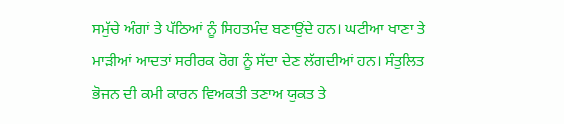ਸਮੁੱਚੇ ਅੰਗਾਂ ਤੇ ਪੱਠਿਆਂ ਨੂੰ ਸਿਹਤਮੰਦ ਬਣਾਉਂਦੇ ਹਨ। ਘਟੀਆ ਖਾਣਾ ਤੇ ਮਾੜੀਆਂ ਆਦਤਾਂ ਸਰੀਰਕ ਰੋਗ ਨੂੰ ਸੱਦਾ ਦੇਣ ਲੱਗਦੀਆਂ ਹਨ। ਸੰਤੁਲਿਤ ਭੋਜਨ ਦੀ ਕਮੀ ਕਾਰਨ ਵਿਅਕਤੀ ਤਣਾਅ ਯੁਕਤ ਤੇ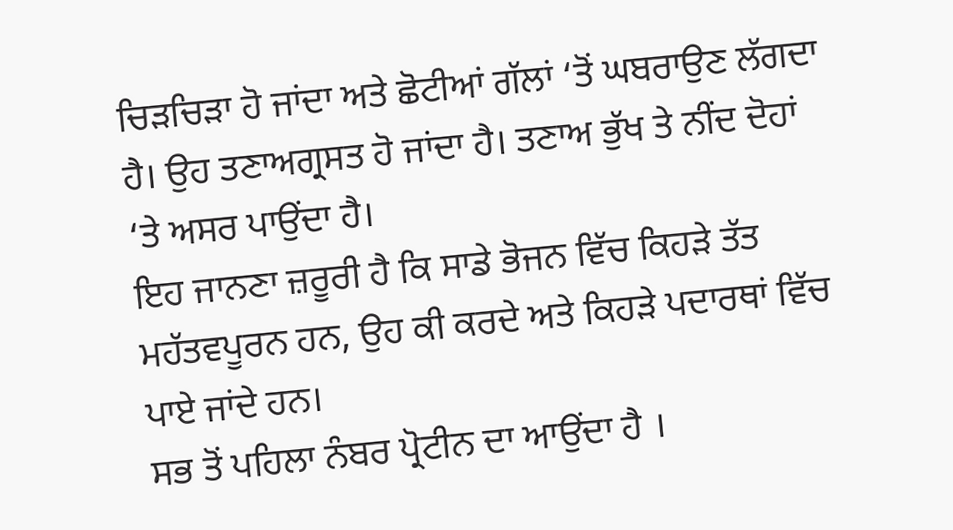ਚਿੜਚਿੜਾ ਹੋ ਜਾਂਦਾ ਅਤੇ ਛੋਟੀਆਂ ਗੱਲਾਂ ‘ਤੋਂ ਘਬਰਾਉਣ ਲੱਗਦਾ ਹੈ। ਉਹ ਤਣਾਅਗ੍ਰਸਤ ਹੋ ਜਾਂਦਾ ਹੈ। ਤਣਾਅ ਭੁੱਖ ਤੇ ਨੀਂਦ ਦੋਹਾਂ ‘ਤੇ ਅਸਰ ਪਾਉਂਦਾ ਹੈ।
ਇਹ ਜਾਨਣਾ ਜ਼ਰੂਰੀ ਹੈ ਕਿ ਸਾਡੇ ਭੋਜਨ ਵਿੱਚ ਕਿਹੜੇ ਤੱਤ ਮਹੱਤਵਪੂਰਨ ਹਨ, ਉਹ ਕੀ ਕਰਦੇ ਅਤੇ ਕਿਹੜੇ ਪਦਾਰਥਾਂ ਵਿੱਚ ਪਾਏ ਜਾਂਦੇ ਹਨ।
ਸਭ ਤੋਂ ਪਹਿਲਾ ਨੰਬਰ ਪ੍ਰੋਟੀਨ ਦਾ ਆਉਂਦਾ ਹੈ ।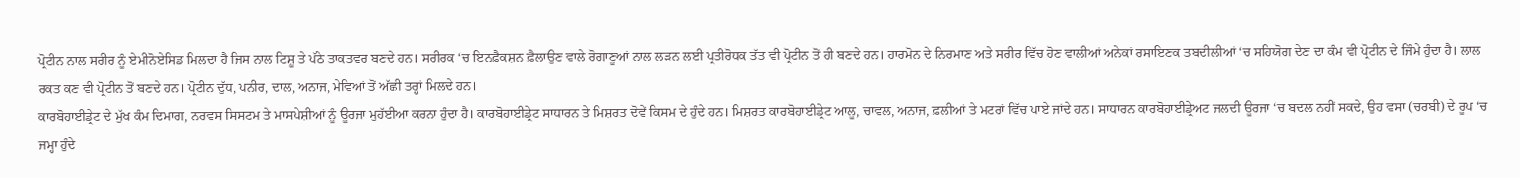ਪ੍ਰੋਟੀਨ ਨਾਲ ਸਰੀਰ ਨੂੰ ਏਮੀਨੋਏਸਿਡ ਮਿਲਦਾ ਹੈ ਜਿਸ ਨਾਲ ਟਿਸ਼ੂ ਤੇ ਪੱਠੇ ਤਾਕਤਵਰ ਬਣਦੇ ਹਨ। ਸਰੀਰਕ ‘ਚ ਇਨਫ਼ੈਕਸ਼ਨ ਫ਼ੈਲਾਉਣ ਵਾਲੇ ਰੋਗਾਣੂਆਂ ਨਾਲ ਲੜਨ ਲਈ ਪ੍ਰਤੀਰੋਧਕ ਤੱਤ ਵੀ ਪ੍ਰੋਟੀਨ ਤੋਂ ਹੀ ਬਣਦੇ ਹਨ। ਹਾਰਮੋਨ ਦੇ ਨਿਰਮਾਣ ਅਤੇ ਸਰੀਰ ਵਿੱਚ ਹੋਣ ਵਾਲੀਆਂ ਅਨੇਕਾਂ ਰਸਾਇਣਕ ਤਬਦੀਲੀਆਂ ‘ਚ ਸਹਿਯੋਗ ਦੇਣ ਦਾ ਕੰਮ ਵੀ ਪ੍ਰੋਟੀਨ ਦੇ ਜਿੰਮੇ ਹੁੰਦਾ ਹੈ। ਲਾਲ ਰਕਤ ਕਣ ਵੀ ਪ੍ਰੋਟੀਨ ਤੋਂ ਬਣਦੇ ਹਨ। ਪ੍ਰੋਟੀਨ ਦੁੱਧ, ਪਨੀਰ, ਦਾਲ, ਅਨਾਜ, ਮੇਵਿਆਂ ਤੋਂ ਅੱਛੀ ਤਰ੍ਹਾਂ ਮਿਲਦੇ ਹਨ।
ਕਾਰਬੋਹਾਈਡ੍ਰੇਟ ਦੇ ਮੁੱਖ ਕੰਮ ਦਿਮਾਗ, ਨਰਵਸ ਸਿਸਟਮ ਤੇ ਮਾਸਪੇਸ਼ੀਆਂ ਨੂੰ ਊਰਜਾ ਮੁਹੱਈਆ ਕਰਨਾ ਹੁੰਦਾ ਹੈ। ਕਾਰਬੋਹਾਈਡ੍ਰੇਟ ਸਾਧਾਰਨ ਤੇ ਮਿਸ਼ਰਤ ਦੋਵੇਂ ਕਿਸਮ ਦੇ ਹੁੰਦੇ ਹਨ। ਮਿਸ਼ਰਤ ਕਾਰਬੋਹਾਈਡ੍ਰੇਟ ਆਲੂ, ਚਾਵਲ, ਅਨਾਜ, ਫ਼ਲੀਆਂ ਤੇ ਮਟਰਾਂ ਵਿੱਚ ਪਾਏ ਜਾਂਦੇ ਹਨ। ਸਾਧਾਰਨ ਕਾਰਬੋਹਾਈਡ੍ਰੇਅਟ ਜਲਦੀ ਊਰਜਾ ‘ਚ ਬਦਲ ਨਹੀਂ ਸਕਦੇ, ਉਹ ਵਸਾ (ਚਰਬੀ) ਦੇ ਰੂਪ ‘ਚ ਜਮ੍ਹਾ ਹੁੰਦੇ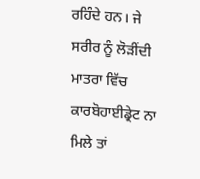ਰਹਿੰਦੇ ਹਨ। ਜੇ ਸਰੀਰ ਨੂੰ ਲੋੜੀਂਦੀ ਮਾਤਰਾ ਵਿੱਚ ਕਾਰਬੋਹਾਈਡ੍ਰੇਟ ਨਾ ਮਿਲੇ ਤਾਂ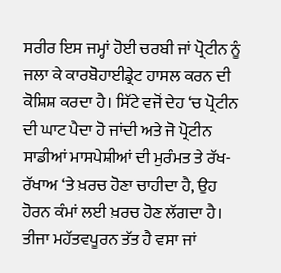ਸਰੀਰ ਇਸ ਜਮ੍ਹਾਂ ਹੋਈ ਚਰਬੀ ਜਾਂ ਪ੍ਰੋਟੀਨ ਨੂੰ ਜਲਾ ਕੇ ਕਾਰਬੋਹਾਈਡ੍ਰੇਟ ਹਾਸਲ ਕਰਨ ਦੀ ਕੋਸ਼ਿਸ਼ ਕਰਦਾ ਹੈ। ਸਿੱਟੇ ਵਜੋਂ ਦੇਹ ‘ਚ ਪ੍ਰੋਟੀਨ ਦੀ ਘਾਟ ਪੈਦਾ ਹੋ ਜਾਂਦੀ ਅਤੇ ਜੋ ਪ੍ਰੋਟੀਨ ਸਾਡੀਆਂ ਮਾਸਪੇਸ਼ੀਆਂ ਦੀ ਮੁਰੰਮਤ ਤੇ ਰੱਖ-ਰੱਖਾਅ ‘ਤੇ ਖ਼ਰਚ ਹੋਣਾ ਚਾਹੀਦਾ ਹੈ, ਉਹ ਹੋਰਨ ਕੰਮਾਂ ਲਈ ਖ਼ਰਚ ਹੋਣ ਲੱਗਦਾ ਹੈ।
ਤੀਜਾ ਮਹੱਤਵਪੂਰਨ ਤੱਤ ਹੈ ਵਸਾ ਜਾਂ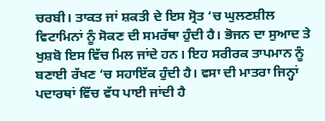ਚਰਬੀ। ਤਾਕਤ ਜਾਂ ਸ਼ਕਤੀ ਦੇ ਇਸ ਸ੍ਰੋਤ ‘ਚ ਘੁਲਣਸ਼ੀਲ ਵਿਟਾਮਿਨਾਂ ਨੂੰ ਸੋਕਣ ਦੀ ਸਮਰੱਥਾ ਹੁੰਦੀ ਹੈ। ਭੋਜਨ ਦਾ ਸੁਆਦ ਤੇ ਖੁਸ਼ਬੋ ਇਸ ਵਿੱਚ ਮਿਲ ਜਾਂਦੇ ਹਨ। ਇਹ ਸਰੀਰਕ ਤਾਪਮਾਨ ਨੂੰ ਬਣਾਈ ਰੱਖਣ ‘ਚ ਸਹਾਇੱਕ ਹੁੰਦੀ ਹੈ। ਵਸਾ ਦੀ ਮਾਤਰਾ ਜਿਨ੍ਹਾਂ ਪਦਾਰਥਾਂ ਵਿੱਚ ਵੱਧ ਪਾਈ ਜਾਂਦੀ ਹੈ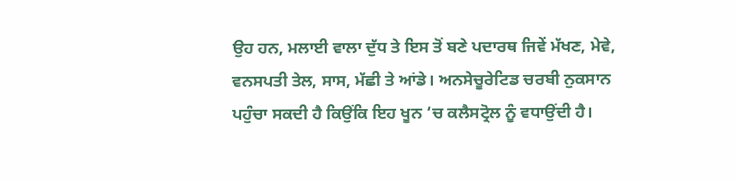ਉਹ ਹਨ, ਮਲਾਈ ਵਾਲਾ ਦੁੱਧ ਤੇ ਇਸ ਤੋਂ ਬਣੇ ਪਦਾਰਥ ਜਿਵੇਂ ਮੱਖਣ, ਮੇਵੇ, ਵਨਸਪਤੀ ਤੇਲ, ਸਾਸ, ਮੱਛੀ ਤੇ ਆਂਡੇ। ਅਨਸੇਚੂਰੇਟਿਡ ਚਰਬੀ ਨੁਕਸਾਨ ਪਹੁੰਚਾ ਸਕਦੀ ਹੈ ਕਿਉਂਕਿ ਇਹ ਖੂਨ ‘ਚ ਕਲੈਸਟ੍ਰੋਲ ਨੂੰ ਵਧਾਉਂਦੀ ਹੈ।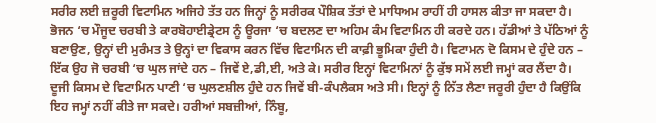ਸਰੀਰ ਲਈ ਜ਼ਰੂਰੀ ਵਿਟਾਮਿਨ ਅਜਿਹੇ ਤੱਤ ਹਨ ਜਿਨ੍ਹਾਂ ਨੂੰ ਸਰੀਰਕ ਪੌਸ਼ਿਕ ਤੱਤਾਂ ਦੇ ਮਾਧਿਅਮ ਰਾਹੀਂ ਹੀ ਹਾਸਲ ਕੀਤਾ ਜਾ ਸਕਦਾ ਹੈ। ਭੋਜਨ ‘ਚ ਮੌਜੂਦ ਚਰਬੀ ਤੇ ਕਾਰਬੋਹਾਈਡ੍ਰੇਟਸ ਨੂੰ ਊਰਜਾ ‘ਚ ਬਦਲਣ ਦਾ ਅਹਿਮ ਕੰਮ ਵਿਟਾਮਿਨ ਹੀ ਕਰਦੇ ਹਨ। ਹੱਡੀਆਂ ਤੇ ਪੱਠਿਆਂ ਨੂੰ ਬਣਾਉਣ, ਉਨ੍ਹਾਂ ਦੀ ਮੁਰੰਮਤ ਤੇ ਉਨ੍ਹਾਂ ਦਾ ਵਿਕਾਸ ਕਰਨ ਵਿੱਚ ਵਿਟਾਮਿਨ ਦੀ ਕਾਫ਼ੀ ਭੂਮਿਕਾ ਹੁੰਦੀ ਹੈ। ਵਿਟਾਮਨ ਦੋ ਕਿਸਮ ਦੇ ਹੁੰਦੇ ਹਨ – ਇੱਕ ਉਹ ਜੋ ਚਰਬੀ ‘ਚ ਘੁਲ ਜਾਂਦੇ ਹਨ – ਜਿਵੇਂ ਏ,ਡੀ,ਈ, ਅਤੇ ਕੇ। ਸਰੀਰ ਇਨ੍ਹਾਂ ਵਿਟਾਮਿਨਾਂ ਨੂੰ ਕੁੱਝ ਸਮੇਂ ਲਈ ਜਮ੍ਹਾਂ ਕਰ ਲੈਂਦਾ ਹੈ। ਦੂਜੀ ਕਿਸਮ ਦੇ ਵਿਟਾਮਿਨ ਪਾਣੀ ‘ਚ ਘੁਲਣਸ਼ੀਲ ਹੁੰਦੇ ਹਨ ਜਿਵੇਂ ਬੀ-ਕੰਪਲੈਕਸ ਅਤੇ ਸੀ। ਇਨ੍ਹਾਂ ਨੂੰ ਨਿੱਤ ਲੈਣਾ ਜਰੂਰੀ ਹੁੰਦਾ ਹੈ ਕਿਉਂਕਿ ਇਹ ਜਮ੍ਹਾਂ ਨਹੀਂ ਕੀਤੇ ਜਾ ਸਕਦੇ। ਹਰੀਆਂ ਸਬਜ਼ੀਆਂ, ਨਿੰਬੂ,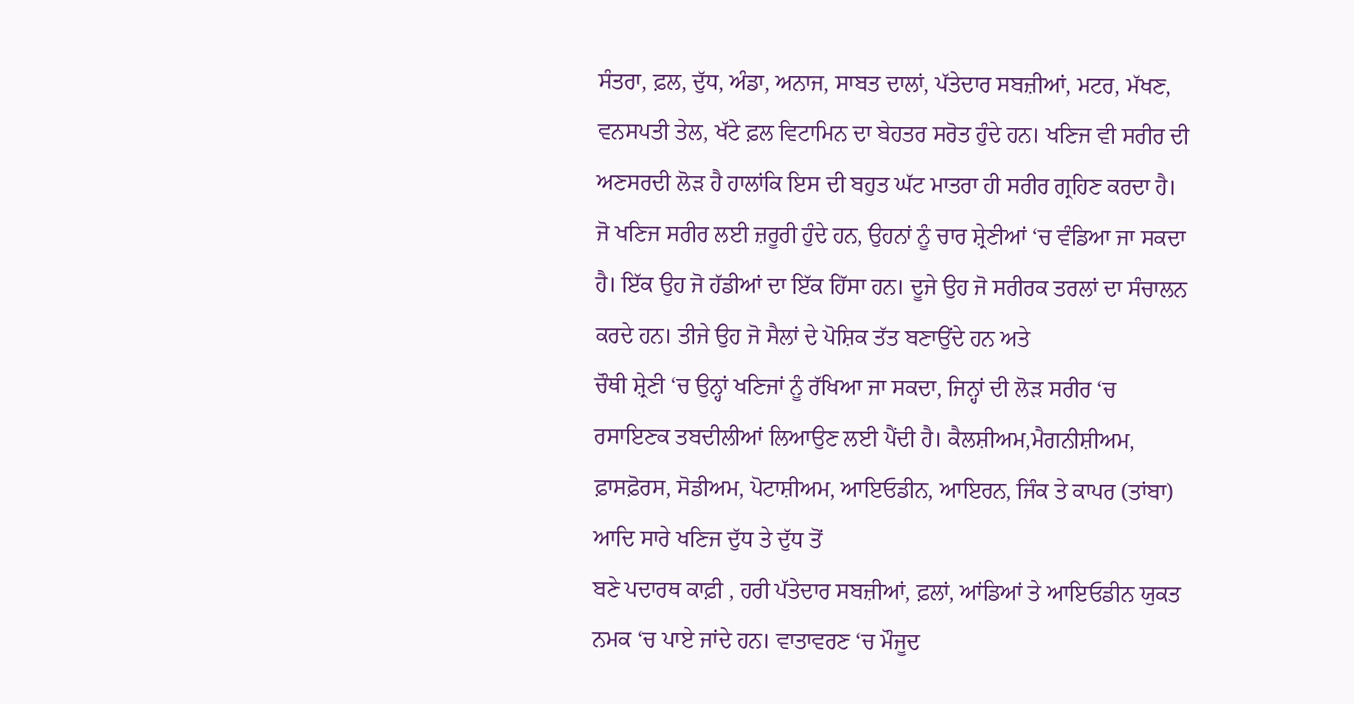ਸੰਤਰਾ, ਫ਼ਲ, ਦੁੱਧ, ਅੰਡਾ, ਅਨਾਜ, ਸਾਬਤ ਦਾਲਾਂ, ਪੱਤੇਦਾਰ ਸਬਜ਼ੀਆਂ, ਮਟਰ, ਮੱਖਣ, ਵਨਸਪਤੀ ਤੇਲ, ਖੱਟੇ ਫ਼ਲ ਵਿਟਾਮਿਨ ਦਾ ਬੇਹਤਰ ਸਰੋਤ ਹੁੰਦੇ ਹਨ। ਖਣਿਜ ਵੀ ਸਰੀਰ ਦੀ ਅਣਸਰਦੀ ਲੋੜ ਹੈ ਹਾਲਾਂਕਿ ਇਸ ਦੀ ਬਹੁਤ ਘੱਟ ਮਾਤਰਾ ਹੀ ਸਰੀਰ ਗ੍ਰਹਿਣ ਕਰਦਾ ਹੈ। ਜੋ ਖਣਿਜ ਸਰੀਰ ਲਈ ਜ਼ਰੂਰੀ ਹੁੰਦੇ ਹਨ, ਉਹਨਾਂ ਨੂੰ ਚਾਰ ਸ਼੍ਰੇਣੀਆਂ ‘ਚ ਵੰਡਿਆ ਜਾ ਸਕਦਾ ਹੈ। ਇੱਕ ਉਹ ਜੋ ਹੱਡੀਆਂ ਦਾ ਇੱਕ ਹਿੱਸਾ ਹਨ। ਦੂਜੇ ਉਹ ਜੋ ਸਰੀਰਕ ਤਰਲਾਂ ਦਾ ਸੰਚਾਲਨ ਕਰਦੇ ਹਨ। ਤੀਜੇ ਉਹ ਜੋ ਸੈਲਾਂ ਦੇ ਪੋਸ਼ਿਕ ਤੱਤ ਬਣਾਉਂਦੇ ਹਨ ਅਤੇ
ਚੌਥੀ ਸ਼੍ਰੇਣੀ ‘ਚ ਉਨ੍ਹਾਂ ਖਣਿਜਾਂ ਨੂੰ ਰੱਖਿਆ ਜਾ ਸਕਦਾ, ਜਿਨ੍ਹਾਂ ਦੀ ਲੋੜ ਸਰੀਰ ‘ਚ ਰਸਾਇਣਕ ਤਬਦੀਲੀਆਂ ਲਿਆਉਣ ਲਈ ਪੈਂਦੀ ਹੈ। ਕੈਲਸ਼ੀਅਮ,ਮੈਗਨੀਸ਼ੀਅਮ, ਫ਼ਾਸਫ਼ੋਰਸ, ਸੋਡੀਅਮ, ਪੋਟਾਸ਼ੀਅਮ, ਆਇਓਡੀਨ, ਆਇਰਨ, ਜਿੰਕ ਤੇ ਕਾਪਰ (ਤਾਂਬਾ) ਆਦਿ ਸਾਰੇ ਖਣਿਜ ਦੁੱਧ ਤੇ ਦੁੱਧ ਤੋਂ
ਬਣੇ ਪਦਾਰਥ ਕਾਫ਼ੀ , ਹਰੀ ਪੱਤੇਦਾਰ ਸਬਜ਼ੀਆਂ, ਫ਼ਲਾਂ, ਆਂਡਿਆਂ ਤੇ ਆਇਓਡੀਨ ਯੁਕਤ ਨਮਕ ‘ਚ ਪਾਏ ਜਾਂਦੇ ਹਨ। ਵਾਤਾਵਰਣ ‘ਚ ਮੌਜੂਦ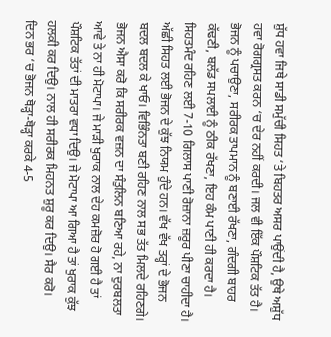ਸ਼ੁੱਧ ਹਵਾ ਜਿਥੇ ਸਾਡੀ ਸਮੁੱਚੀ ਸਿਹਤ ‘ਤੇ ਬਿਹਤਰ ਅਸਰ ਪਾਉਂਦੀ ਹੈ, ਉਥੇ ਅਸ਼ੁੱਧ ਹਵਾ ਰੋਗਗ੍ਰਸਤ ਕਰਨ ‘ਚ ਦੇਰ ਨਹੀਂ ਕਰਦੀ। ਜਲ ਵੀ ਇੱਕ ਪੌਸ਼ਟਿਕ ਤੱਤ ਹੈ।
ਭੋਜਨ ਨੂੰ ਪਚਾਉਣਾ, ਸਰੀਰਕ ਤਾਪਮਾਨ ਨੂੰ ਬਣਾਈ ਰੱਖਣਾ, ਗੰਦਗੀ ਬਾਹਰ ਕੱਢਣੀ, ਬਲੱਡ ਸਪਲਾਈ ਨੂੰ ਠੀਕ ਰੱਖਣਾ, ਇਹ ਕੰਮ ਪਾਣੀ ਹੀ ਕਰਦਾ ਹੈ। ਸਿਹਤਮੰਦ ਰਹਿਣ ਲਈ 7-10 ਗਿਲਾਸ ਪਾਣੀ ਰੋਜ਼ਾਨਾ ਜ਼ਰੂਰ ਪੀਣਾ ਚਾਹੀਦਾ ਹੈ।
ਅੱਛੀ ਸਿਹਤ ਲਈ ਭੋਜਨ ਦੇ ਕੁੱਝ ਨਿਯਮ ਹੁੰਦੇ ਹਨ। ਵੱਖ ਵੱਖ ਤਰ੍ਹਾਂ ਦੇ ਭੋਜਨ ਬਦਲ ਬਦਲ ਕੇ ਖਾਓ। ਵਿਭਿੰਨਤਾ ਬਣੀ ਰਹਿਣ ਨਾਲ ਸਭ ਤੱਤ ਮਿਲਦੇ ਰਹਿਣਗੇ। ਭੋਜਨ ਐਸਾ ਕਰੋ ਕਿ ਸਰੀਰਕ ਵਜ਼ਨ ਦਾ ਸੰਤੁਲਿਨ ਬਣਿਆ ਰਹੇ, ਨਾ ਦੁਰਬਲਤਾ ਆਵੇ ਤੇ ਨਾ ਹੀ ਮੋਟਾਪਾ। ਜੇ ਮਾੜੀ ਖੁਰਾਕ ਨਾਲ ਦੇਹ ਕਮਜ਼ੋਰ ਹੋ ਗਈ ਹੈ ਤਾਂ ਪੌਸ਼ਟਿਕ ਤੱਤਾਂ ਦੀ ਮਾਤਰਾ ਵਧਾ ਦਿਉ। ਜੇ ਮੋਟਾਪਾ ਆ ਗਿਆ ਹੈ ਤਾਂ ਖੁਰਾਕ ਕੁੱਝ ਹਲਕੀ ਕਰ ਦਿਉ। ਨਾਲ ਹੀ ਸਰੀਰਕ ਮਿਹਨਤ ਸ਼ੁਰੂ ਕਰ ਦਿਉ। ਸੈਰ ਕਰੋ।
ਦਿਨ ਭਰ ‘ਚ ਭੋਜਨ ਥੋੜ੍ਹਾ-ਥੋੜ੍ਹਾ ਕਰਕੇ 4-5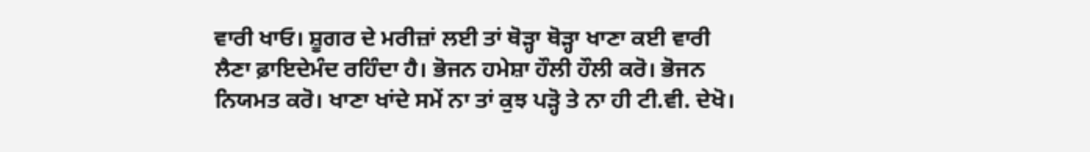ਵਾਰੀ ਖਾਓ। ਸ਼ੂਗਰ ਦੇ ਮਰੀਜ਼ਾਂ ਲਈ ਤਾਂ ਥੋੜ੍ਹਾ ਥੋੜ੍ਹਾ ਖਾਣਾ ਕਈ ਵਾਰੀ ਲੈਣਾ ਫ਼ਾਇਦੇਮੰਦ ਰਹਿੰਦਾ ਹੈ। ਭੋਜਨ ਹਮੇਸ਼ਾ ਹੌਲੀ ਹੌਲੀ ਕਰੋ। ਭੋਜਨ ਨਿਯਮਤ ਕਰੋ। ਖਾਣਾ ਖਾਂਦੇ ਸਮੇਂ ਨਾ ਤਾਂ ਕੁਝ ਪੜ੍ਹੋ ਤੇ ਨਾ ਹੀ ਟੀ.ਵੀ. ਦੇਖੋ।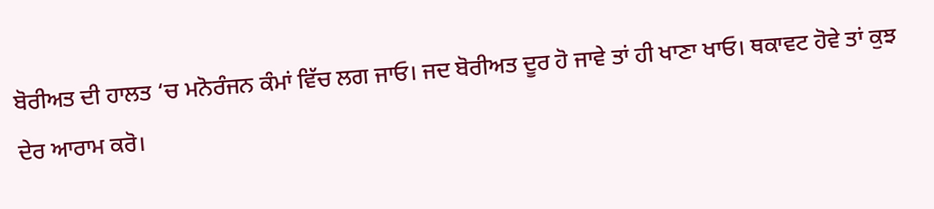ਬੋਰੀਅਤ ਦੀ ਹਾਲਤ ‘ਚ ਮਨੋਰੰਜਨ ਕੰਮਾਂ ਵਿੱਚ ਲਗ ਜਾਓ। ਜਦ ਬੋਰੀਅਤ ਦੂਰ ਹੋ ਜਾਵੇ ਤਾਂ ਹੀ ਖਾਣਾ ਖਾਓ। ਥਕਾਵਟ ਹੋਵੇ ਤਾਂ ਕੁਝ ਦੇਰ ਆਰਾਮ ਕਰੋ।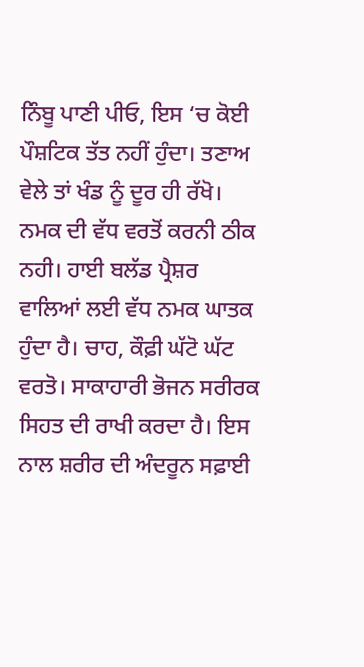ਨਿੰਬੂ ਪਾਣੀ ਪੀਓ, ਇਸ ‘ਚ ਕੋਈ ਪੌਸ਼ਟਿਕ ਤੱਤ ਨਹੀਂ ਹੁੰਦਾ। ਤਣਾਅ ਵੇਲੇ ਤਾਂ ਖੰਡ ਨੂੰ ਦੂਰ ਹੀ ਰੱਖੋ। ਨਮਕ ਦੀ ਵੱਧ ਵਰਤੋਂ ਕਰਨੀ ਠੀਕ ਨਹੀ। ਹਾਈ ਬਲੱਡ ਪ੍ਰੈਸ਼ਰ ਵਾਲਿਆਂ ਲਈ ਵੱਧ ਨਮਕ ਘਾਤਕ ਹੁੰਦਾ ਹੈ। ਚਾਹ, ਕੌਫ਼ੀ ਘੱਟੋ ਘੱਟ ਵਰਤੋ। ਸਾਕਾਹਾਰੀ ਭੋਜਨ ਸਰੀਰਕ ਸਿਹਤ ਦੀ ਰਾਖੀ ਕਰਦਾ ਹੈ। ਇਸ ਨਾਲ ਸ਼ਰੀਰ ਦੀ ਅੰਦਰੂਨ ਸਫ਼ਾਈ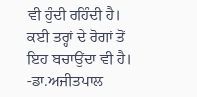ਵੀ ਹੁੰਦੀ ਰਹਿੰਦੀ ਹੈ। ਕਈ ਤਰ੍ਹਾਂ ਦੇ ਰੋਗਾਂ ਤੋਂ ਇਹ ਬਚਾਉਂਦਾ ਵੀ ਹੈ।
-ਡਾ.ਅਜੀਤਪਾਲ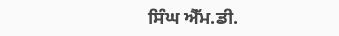ਸਿੰਘ ਐੱਮ.ਡੀ.